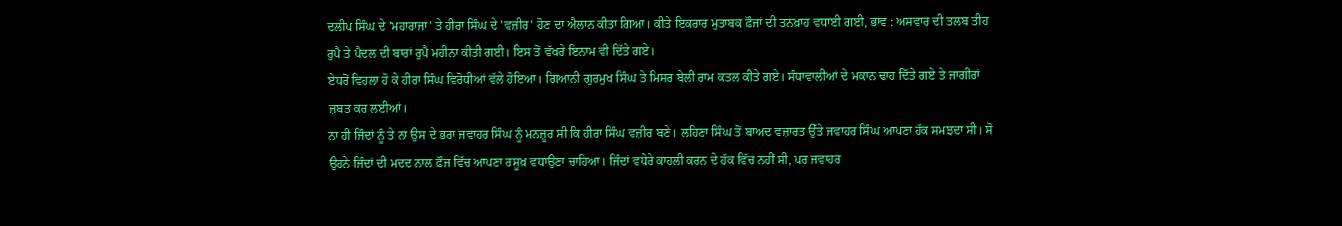ਦਲੀਪ ਸਿੰਘ ਦੇ 'ਮਹਾਰਾਜਾ' ਤੇ ਹੀਰਾ ਸਿੰਘ ਦੇ 'ਵਜ਼ੀਰ' ਹੋਣ ਦਾ ਐਲਾਨ ਕੀਤਾ ਗਿਆ। ਕੀਤੇ ਇਕਰਾਰ ਮੁਤਾਬਕ ਫ਼ੌਜਾਂ ਦੀ ਤਨਖ਼ਾਹ ਵਧਾਈ ਗਈ, ਭਾਵ : ਅਸਵਾਰ ਦੀ ਤਲਬ ਤੀਹ ਰੁਪੈ ਤੇ ਪੈਦਲ ਦੀ ਬਾਰਾਂ ਰੁਪੈ ਮਹੀਨਾ ਕੀਤੀ ਗਈ। ਇਸ ਤੋਂ ਵੱਖਰੇ ਇਨਾਮ ਵੀ ਦਿੱਤੇ ਗਏ।
ਏਧਰੋਂ ਵਿਹਲਾ ਹੋ ਕੇ ਹੀਰਾ ਸਿੰਘ ਵਿਰੋਧੀਆਂ ਵੱਲੇ ਹੋਇਆ। ਗਿਆਨੀ ਗੁਰਮੁਖ ਸਿੰਘ ਤੇ ਮਿਸਰ ਬੇਲੀ ਰਾਮ ਕਤਲ ਕੀਤੇ ਗਏ। ਸੰਧਾਵਾਲੀਆਂ ਦੇ ਮਕਾਨ ਢਾਹ ਦਿੱਤੇ ਗਏ ਤੇ ਜਾਗੀਰਾਂ ਜ਼ਬਤ ਕਰ ਲਈਆਂ।
ਨਾ ਹੀ ਜਿੰਦਾਂ ਨੂੰ ਤੇ ਨਾ ਉਸ ਦੇ ਭਰਾ ਜਵਾਹਰ ਸਿੰਘ ਨੂੰ ਮਨਜ਼ੂਰ ਸੀ ਕਿ ਹੀਰਾ ਸਿੰਘ ਵਜ਼ੀਰ ਬਣੇ। ਲਹਿਣਾ ਸਿੰਘ ਤੋਂ ਬਾਅਦ ਵਜ਼ਾਰਤ ਉੱਤੇ ਜਵਾਹਰ ਸਿੰਘ ਆਪਣਾ ਹੱਕ ਸਮਝਦਾ ਸੀ। ਸੋ ਉਹਨੇ ਜਿੰਦਾਂ ਦੀ ਮਦਦ ਨਾਲ ਫ਼ੌਜ ਵਿੱਚ ਆਪਣਾ ਰਸੂਖ਼ ਵਧਾਉਣਾ ਚਾਹਿਆ। ਜਿੰਦਾਂ ਵਧੇਰੇ ਕਾਹਲੀ ਕਰਨ ਦੇ ਹੱਕ ਵਿੱਚ ਨਹੀਂ ਸੀ, ਪਰ ਜਵਾਹਰ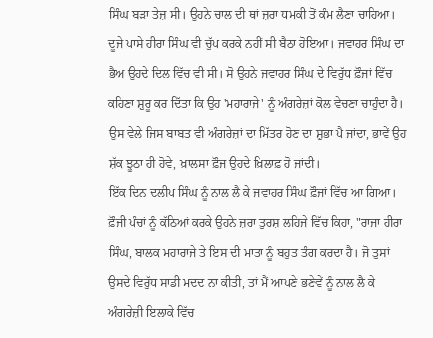ਸਿੰਘ ਬੜਾ ਤੇਜ਼ ਸੀ। ਉਹਨੇ ਚਾਲ ਦੀ ਥਾਂ ਜ਼ਰਾ ਧਮਕੀ ਤੋਂ ਕੰਮ ਲੈਣਾ ਚਾਹਿਆ।
ਦੂਜੇ ਪਾਸੇ ਹੀਰਾ ਸਿੰਘ ਵੀ ਚੁੱਪ ਕਰਕੇ ਨਹੀਂ ਸੀ ਬੈਠਾ ਹੋਇਆ। ਜਵਾਹਰ ਸਿੰਘ ਦਾ ਭੈਅ ਉਹਦੇ ਦਿਲ ਵਿੱਚ ਵੀ ਸੀ। ਸੋ ਉਹਨੇ ਜਵਾਹਰ ਸਿੰਘ ਦੇ ਵਿਰੁੱਧ ਫ਼ੌਜਾਂ ਵਿੱਚ ਕਹਿਣਾ ਸ਼ੁਰੂ ਕਰ ਦਿੱਤਾ ਕਿ ਉਹ 'ਮਹਾਰਾਜੇ' ਨੂੰ ਅੰਗਰੇਜ਼ਾਂ ਕੋਲ ਵੇਚਣਾ ਚਾਹੁੰਦਾ ਹੈ। ਉਸ ਵੇਲੇ ਜਿਸ ਬਾਬਤ ਵੀ ਅੰਗਰੇਜ਼ਾਂ ਦਾ ਮਿੱਤਰ ਹੋਣ ਦਾ ਸ਼ੁਭਾ ਪੈ ਜਾਂਦਾ, ਭਾਵੇਂ ਉਹ ਸ਼ੱਕ ਝੂਠਾ ਹੀ ਹੋਵੇ, ਖ਼ਾਲਸਾ ਫ਼ੌਜ ਉਹਦੇ ਖ਼ਿਲਾਫ਼ ਹੋ ਜਾਂਦੀ।
ਇੱਕ ਦਿਨ ਦਲੀਪ ਸਿੰਘ ਨੂੰ ਨਾਲ ਲੈ ਕੇ ਜਵਾਹਰ ਸਿੰਘ ਫ਼ੌਜਾਂ ਵਿੱਚ ਆ ਗਿਆ। ਫ਼ੌਜੀ ਪੰਚਾਂ ਨੂੰ ਕੱਠਿਆਂ ਕਰਕੇ ਉਹਨੇ ਜ਼ਰਾ ਤੁਰਸ਼ ਲਹਿਜੇ ਵਿੱਚ ਕਿਹਾ, "ਰਾਜਾ ਹੀਰਾ ਸਿੰਘ, ਬਾਲਕ ਮਹਾਰਾਜੇ ਤੇ ਇਸ ਦੀ ਮਾਤਾ ਨੂੰ ਬਹੁਤ ਤੰਗ ਕਰਦਾ ਹੈ। ਜੋ ਤੁਸਾਂ ਉਸਦੇ ਵਿਰੁੱਧ ਸਾਡੀ ਮਦਦ ਨਾ ਕੀਤੀ, ਤਾਂ ਮੈਂ ਆਪਣੇ ਭਣੇਵੇਂ ਨੂੰ ਨਾਲ ਲੈ ਕੇ ਅੰਗਰੇਜ਼ੀ ਇਲਾਕੇ ਵਿੱਚ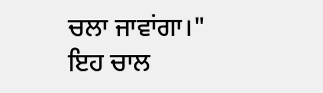ਚਲਾ ਜਾਵਾਂਗਾ।"
ਇਹ ਚਾਲ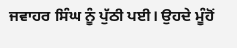ਜਵਾਹਰ ਸਿੰਘ ਨੂੰ ਪੁੱਠੀ ਪਈ। ਉਹਦੇ ਮੂੰਹੋਂ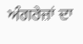ਅੰਗਰੇਜ਼ਾਂ ਦਾ